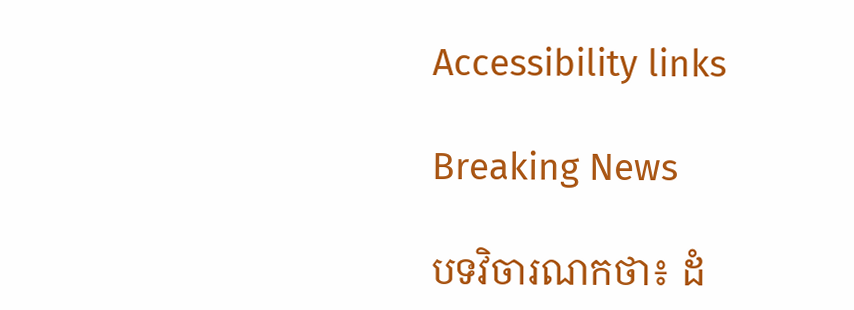Accessibility links

Breaking News

បទវិចារណកថា៖ ដំ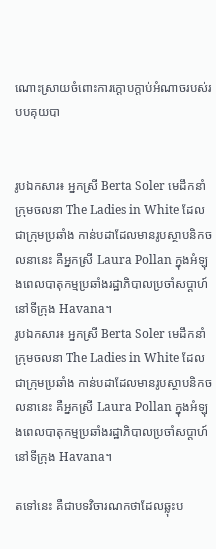ណោះស្រាយចំពោះការក្ដោបក្តាប់អំណាចរបស់របបគុយបា


រូបឯកសារ៖ អ្នកស្រី Berta Soler មេដឹកនាំក្រុមចលនា The Ladies in White ដែលជាក្រុមប្រឆាំង កាន់បដាដែលមានរូបស្ថាបនិកចលនានេះ គឺអ្នកស្រី Laura Pollan ក្នុងអំឡុងពេលបាតុកម្មប្រឆាំងរដ្ឋាភិបាលប្រចាំសប្តាហ៍នៅទីក្រុង Havana។
រូបឯកសារ៖ អ្នកស្រី Berta Soler មេដឹកនាំក្រុមចលនា The Ladies in White ដែលជាក្រុមប្រឆាំង កាន់បដាដែលមានរូបស្ថាបនិកចលនានេះ គឺអ្នកស្រី Laura Pollan ក្នុងអំឡុងពេលបាតុកម្មប្រឆាំងរដ្ឋាភិបាលប្រចាំសប្តាហ៍នៅទីក្រុង Havana។

តទៅនេះ គឺជាបទវិចារណកថាដែលឆ្លុះប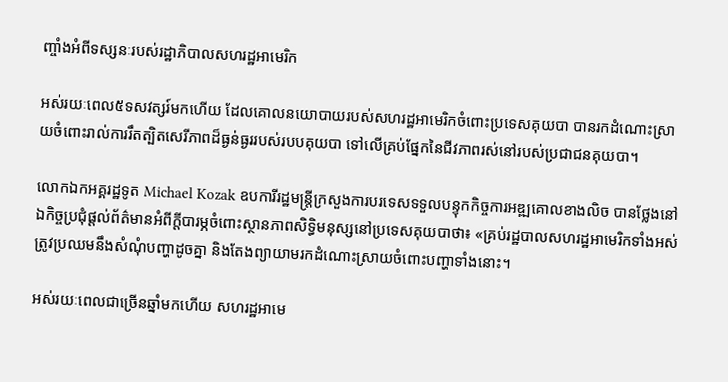ញ្ចាំងអំពីទស្សនៈរបស់រដ្ឋាភិបាលសហរដ្ឋអាមេរិក

អស់រយៈពេល៥ទសវត្សរ៍មកហើយ ដែលគោលនយោបាយរបស់សហរដ្ឋអាមេរិកចំពោះប្រទេសគុយបា បានរកដំណោះស្រាយចំពោះរាល់ការរឹតត្បិតសេរីភាពដ៏ធ្ងន់ធ្ងររបស់របបគុយបា ទៅលើគ្រប់ផ្នែកនៃជីវភាពរស់នៅរបស់ប្រជាជនគុយបា។

លោកឯកអគ្គរដ្ឋទូត Michael Kozak ឧបការីរដ្ឋមន្ត្រីក្រសួងការបរទេសទទួលបន្ទុកកិច្ចការអឌ្ឍគោលខាងលិច បានថ្លែងនៅឯកិច្ចប្រជុំផ្តល់ព័ត៌មានអំពីក្តីបារម្ភចំពោះស្ថានភាពសិទ្ធិមនុស្សនៅប្រទេសគុយបាថា៖ «គ្រប់រដ្ឋបាលសហរដ្ឋអាមេរិកទាំងអស់ ត្រូវប្រឈមនឹងសំណុំបញ្ហាដូចគ្នា និងតែងព្យាយាមរកដំណោះស្រាយចំពោះបញ្ហាទាំងនោះ។

អស់រយៈពេលជាច្រើនឆ្នាំមកហើយ សហរដ្ឋអាមេ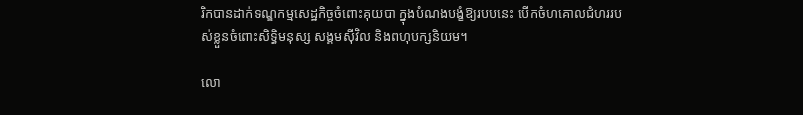រិកបានដាក់ទណ្ឌកម្មសេដ្ឋកិច្ចចំពោះគុយបា ក្នុងបំណងបង្ខំឱ្យរបបនេះ បើកចំហគោលជំហររបស់ខ្លួនចំពោះសិទ្ធិមនុស្ស សង្គមស៊ីវិល និងពហុបក្សនិយម។

លោ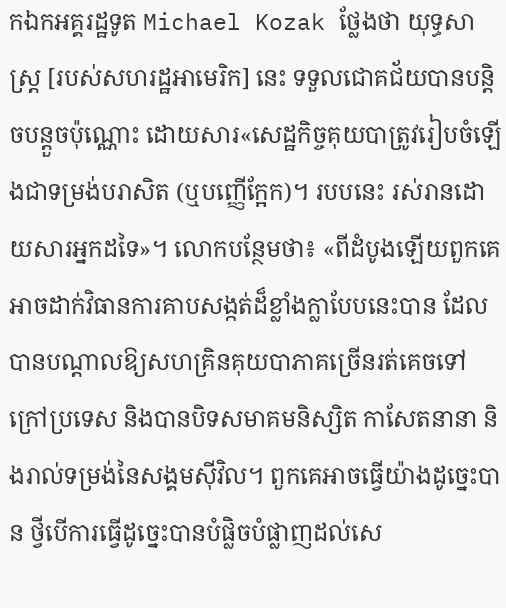កឯកអគ្គរដ្ឋទូត Michael Kozak ថ្លែងថា យុទ្ធសាស្ត្រ [របស់សហរដ្ឋអាមេរិក] នេះ ទទួលជោគជ័យបានបន្តិចបន្តួចប៉ុណ្ណោះ ដោយសារ«សេដ្ឋកិច្ចគុយបាត្រូវរៀបចំឡើងជាទម្រង់បរាសិត (ឬបញ្ញើក្អែក)។ របបនេះ រស់រានដោយសារអ្នកដទៃ»។ លោកបន្ថែមថា៖ «ពីដំបូងឡើយពួកគេអាចដាក់វិធានការគាបសង្កត់ដ៏ខ្លាំងក្លាបែបនេះបាន ដែលបានបណ្តាលឱ្យសហគ្រិនគុយបាភាគច្រើនរត់គេចទៅក្រៅប្រទេស និងបានបិទសមាគមនិស្សិត កាសែតនានា និងរាល់ទម្រង់នៃសង្គមស៊ីវិល។ ពួកគេអាចធ្វើយ៉ាងដូច្នេះបាន ថ្វីបើការធ្វើដូច្នេះបានបំផ្លិចបំផ្លាញដល់សេ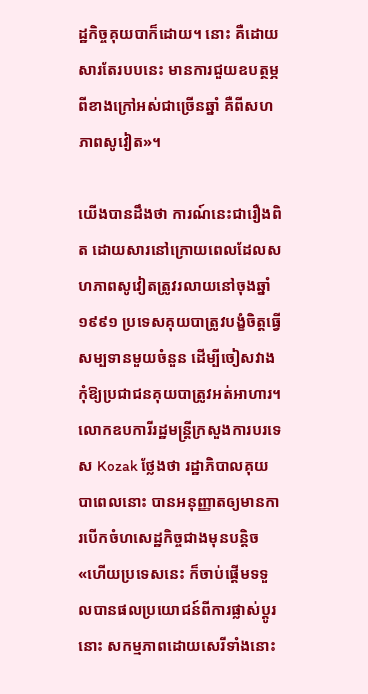ដ្ឋកិច្ចគុយបាក៏ដោយ។ នោះ គឺដោយសារតែរបបនេះ មានការជួយឧបត្ថម្ភពីខាងក្រៅអស់ជាច្រើនឆ្នាំ គឺពីសហភាពសូវៀត»។

យើងបានដឹងថា ការណ៍នេះជារឿងពិត ដោយសារនៅក្រោយពេលដែលសហភាពសូវៀតត្រូវរលាយនៅចុងឆ្នាំ១៩៩១ ប្រទេសគុយបាត្រូវបង្ខំចិត្តធ្វើសម្បទានមួយចំនួន ដើម្បីចៀសវាងកុំឱ្យប្រជាជនគុយបាត្រូវអត់អាហារ។ លោកឧបការីរដ្ឋមន្ត្រីក្រសួងការបរទេស Kozak ថ្លែងថា រដ្ឋាភិបាលគុយបាពេលនោះ បានអនុញ្ញាតឲ្យមានការបើកចំហសេដ្ឋកិច្ចជាងមុនបន្តិច «ហើយប្រទេសនេះ ក៏ចាប់ផ្តើមទទួលបានផលប្រយោជន៍ពីការផ្លាស់ប្តូរនោះ សកម្មភាពដោយសេរីទាំងនោះ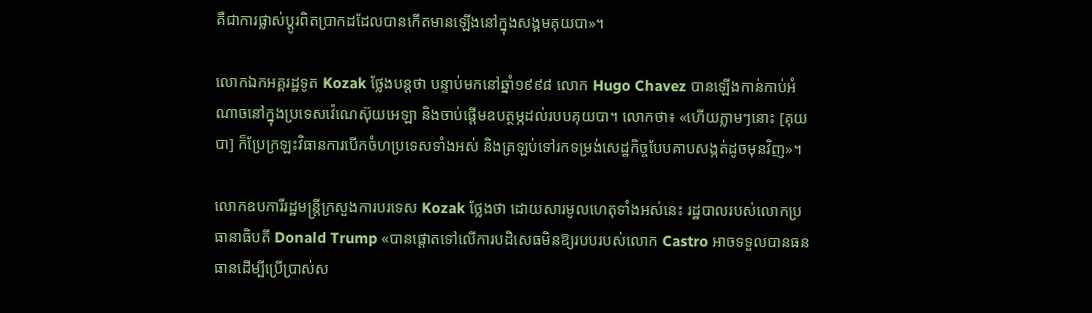គឺជាការផ្លាស់ប្តូរពិតប្រាកដដែលបានកើតមានឡើងនៅក្នុងសង្គមគុយបា»។

លោកឯកអគ្គរដ្ឋទូត Kozak ថ្លែងបន្តថា បន្ទាប់មកនៅឆ្នាំ១៩៩៨ លោក Hugo Chavez បានឡើងកាន់កាប់អំណាចនៅក្នុងប្រទេសវ៉េណេស៊ុយអេឡា និងចាប់ផ្តើមឧបត្ថម្ភដល់របបគុយបា។ លោកថា៖ «ហើយភ្លាមៗនោះ [គុយបា] ក៏ប្រែក្រឡះវិធានការបើកចំហប្រទេសទាំងអស់ និងត្រឡប់ទៅរកទម្រង់សេដ្ឋកិច្ចបែបគាបសង្កត់ដូចមុនវិញ»។

លោកឧបការីរដ្ឋមន្ត្រីក្រសួងការបរទេស Kozak ថ្លែងថា ដោយសារមូលហេតុទាំងអស់នេះ រដ្ឋបាលរបស់លោកប្រធានាធិបតី Donald Trump «បានផ្តោតទៅលើការបដិសេធមិនឱ្យរបបរបស់លោក Castro អាចទទួលបានធនធានដើម្បីប្រើប្រាស់ស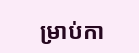ម្រាប់កា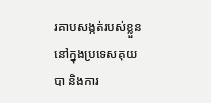រគាបសង្កត់របស់ខ្លួននៅក្នុងប្រទេសគុយបា និងការ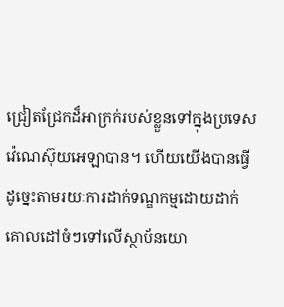ជ្រៀតជ្រែកដ៏អាក្រក់របស់ខ្លួនទៅក្នុងប្រទេសវ៉េណេស៊ុយអេឡាបាន។ ហើយយើងបានធ្វើដូច្នេះតាមរយៈការដាក់ទណ្ឌកម្មដោយដាក់គោលដៅចំៗទៅលើស្ថាប័នយោ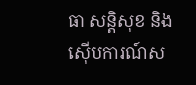ធា សន្តិសុខ និងស៊ើបការណ៍ស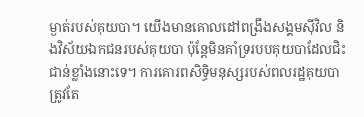ម្ងាត់របស់គុយបា។ យើងមានគោលដៅពង្រឹងសង្គមស៊ីវិល និងវិស័យឯកជនរបស់គុយបា ប៉ុន្តែមិនគាំទ្ររបបគុយបាដែលជិះជាន់ខ្លាំងនោះទេ។ ការគោរពសិទ្ធិមនុស្សរបស់ពលរដ្ឋគុយបា ត្រូវតែ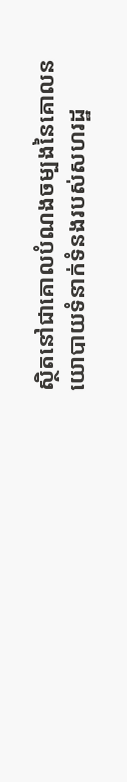ស្ថិតនៅជាគោលបំណងចម្បងនៃគោលនយោបាយទំនាក់ទំនងរបស់សហរដ្ឋ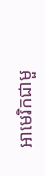អាមេរិកជាមួ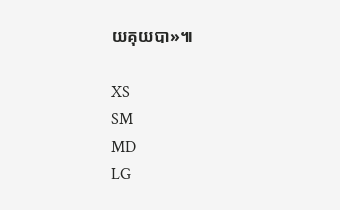យគុយបា»៕

XS
SM
MD
LG